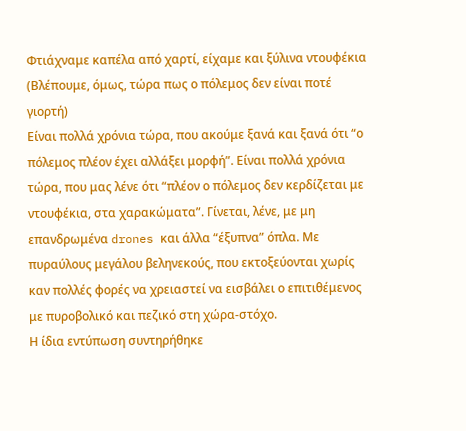Φτιάχναμε καπέλα από χαρτί, είχαμε και ξύλινα ντουφέκια
(Βλέπουμε, όμως, τώρα πως ο πόλεμος δεν είναι ποτέ γιορτή)
Είναι πολλά χρόνια τώρα, που ακούμε ξανά και ξανά ότι “ο πόλεμος πλέον έχει αλλάξει μορφή”. Είναι πολλά χρόνια τώρα, που μας λένε ότι “πλέον ο πόλεμος δεν κερδίζεται με ντουφέκια, στα χαρακώματα”. Γίνεται, λένε, με μη επανδρωμένα drones και άλλα “έξυπνα” όπλα. Με πυραύλους μεγάλου βεληνεκούς, που εκτοξεύονται χωρίς καν πολλές φορές να χρειαστεί να εισβάλει ο επιτιθέμενος με πυροβολικό και πεζικό στη χώρα-στόχο.
Η ίδια εντύπωση συντηρήθηκε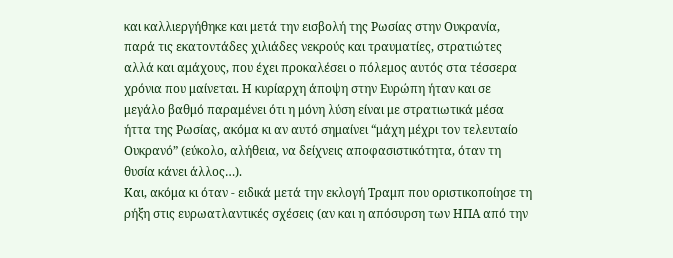και καλλιεργήθηκε και μετά την εισβολή της Ρωσίας στην Ουκρανία, παρά τις εκατοντάδες χιλιάδες νεκρούς και τραυματίες, στρατιώτες αλλά και αμάχους, που έχει προκαλέσει ο πόλεμος αυτός στα τέσσερα χρόνια που μαίνεται. Η κυρίαρχη άποψη στην Ευρώπη ήταν και σε μεγάλο βαθμό παραμένει ότι η μόνη λύση είναι με στρατιωτικά μέσα ήττα της Ρωσίας, ακόμα κι αν αυτό σημαίνει “μάχη μέχρι τον τελευταίο Ουκρανό” (εύκολο, αλήθεια, να δείχνεις αποφασιστικότητα, όταν τη θυσία κάνει άλλος…).
Και, ακόμα κι όταν - ειδικά μετά την εκλογή Τραμπ που οριστικοποίησε τη ρήξη στις ευρωατλαντικές σχέσεις (αν και η απόσυρση των ΗΠΑ από την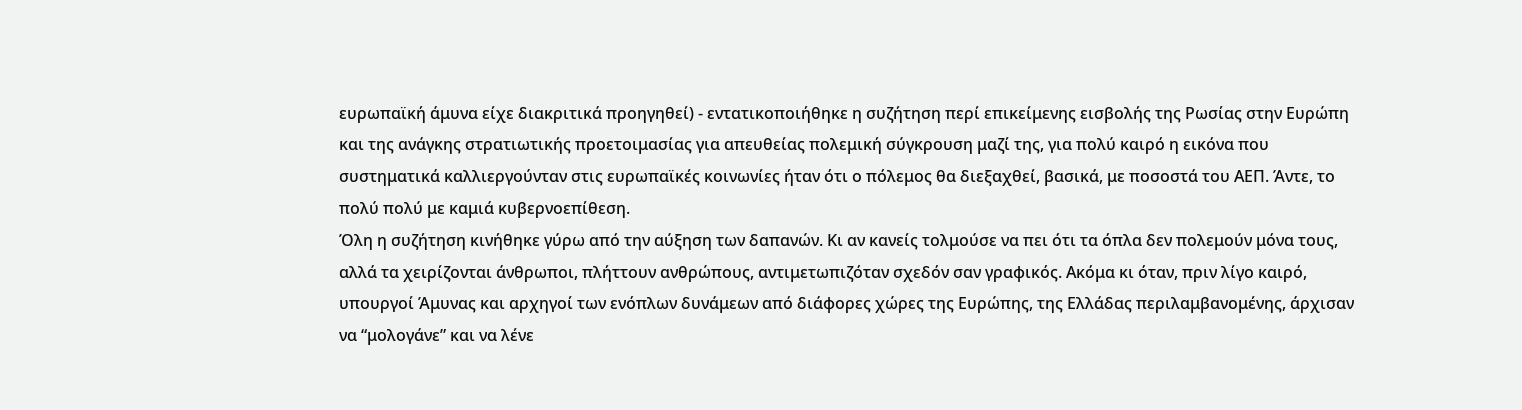ευρωπαϊκή άμυνα είχε διακριτικά προηγηθεί) - εντατικοποιήθηκε η συζήτηση περί επικείμενης εισβολής της Ρωσίας στην Ευρώπη και της ανάγκης στρατιωτικής προετοιμασίας για απευθείας πολεμική σύγκρουση μαζί της, για πολύ καιρό η εικόνα που συστηματικά καλλιεργούνταν στις ευρωπαϊκές κοινωνίες ήταν ότι ο πόλεμος θα διεξαχθεί, βασικά, με ποσοστά του ΑΕΠ. Άντε, το πολύ πολύ με καμιά κυβερνοεπίθεση.
Όλη η συζήτηση κινήθηκε γύρω από την αύξηση των δαπανών. Κι αν κανείς τολμούσε να πει ότι τα όπλα δεν πολεμούν μόνα τους, αλλά τα χειρίζονται άνθρωποι, πλήττουν ανθρώπους, αντιμετωπιζόταν σχεδόν σαν γραφικός. Ακόμα κι όταν, πριν λίγο καιρό, υπουργοί Άμυνας και αρχηγοί των ενόπλων δυνάμεων από διάφορες χώρες της Ευρώπης, της Ελλάδας περιλαμβανομένης, άρχισαν να “μολογάνε” και να λένε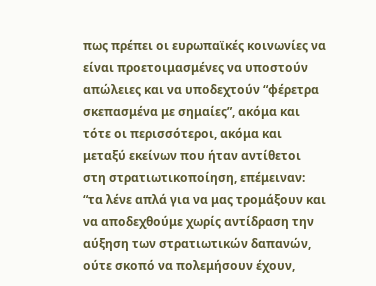πως πρέπει οι ευρωπαϊκές κοινωνίες να είναι προετοιμασμένες να υποστούν απώλειες και να υποδεχτούν “φέρετρα σκεπασμένα με σημαίες”, ακόμα και τότε οι περισσότεροι, ακόμα και μεταξύ εκείνων που ήταν αντίθετοι στη στρατιωτικοποίηση, επέμειναν: “τα λένε απλά για να μας τρομάξουν και να αποδεχθούμε χωρίς αντίδραση την αύξηση των στρατιωτικών δαπανών, ούτε σκοπό να πολεμήσουν έχουν,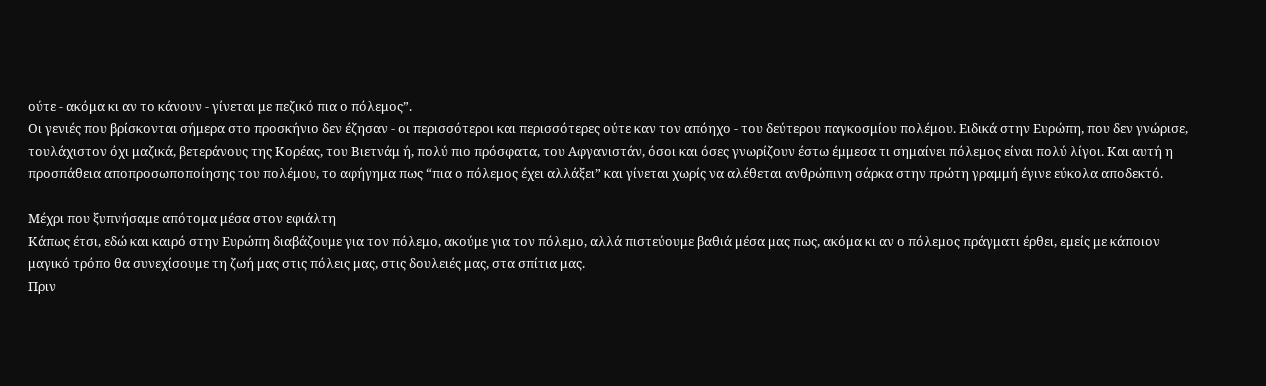ούτε - ακόμα κι αν το κάνουν - γίνεται με πεζικό πια ο πόλεμος”.
Οι γενιές που βρίσκονται σήμερα στο προσκήνιο δεν έζησαν - οι περισσότεροι και περισσότερες ούτε καν τον απόηχο - του δεύτερου παγκοσμίου πολέμου. Ειδικά στην Ευρώπη, που δεν γνώρισε, τουλάχιστον όχι μαζικά, βετεράνους της Κορέας, του Βιετνάμ ή, πολύ πιο πρόσφατα, του Αφγανιστάν, όσοι και όσες γνωρίζουν έστω έμμεσα τι σημαίνει πόλεμος είναι πολύ λίγοι. Και αυτή η προσπάθεια αποπροσωποποίησης του πολέμου, το αφήγημα πως “πια ο πόλεμος έχει αλλάξει” και γίνεται χωρίς να αλέθεται ανθρώπινη σάρκα στην πρώτη γραμμή έγινε εύκολα αποδεκτό.

Μέχρι που ξυπνήσαμε απότομα μέσα στον εφιάλτη
Κάπως έτσι, εδώ και καιρό στην Ευρώπη διαβάζουμε για τον πόλεμο, ακούμε για τον πόλεμο, αλλά πιστεύουμε βαθιά μέσα μας πως, ακόμα κι αν ο πόλεμος πράγματι έρθει, εμείς με κάποιον μαγικό τρόπο θα συνεχίσουμε τη ζωή μας στις πόλεις μας, στις δουλειές μας, στα σπίτια μας.
Πριν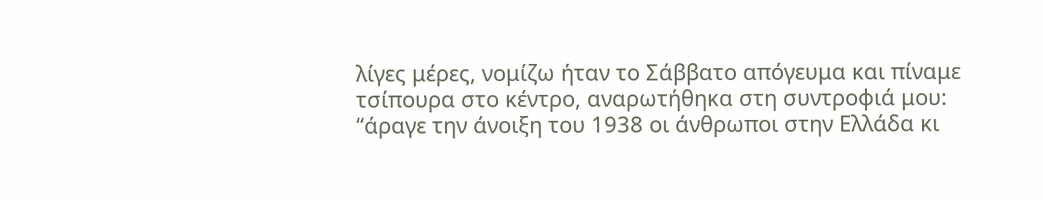λίγες μέρες, νομίζω ήταν το Σάββατο απόγευμα και πίναμε τσίπουρα στο κέντρο, αναρωτήθηκα στη συντροφιά μου: “άραγε την άνοιξη του 1938 οι άνθρωποι στην Ελλάδα κι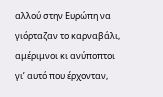αλλού στην Ευρώπη να γιόρταζαν το καρναβάλι, αμέριμνοι κι ανύποπτοι γι’ αυτό που έρχονταν,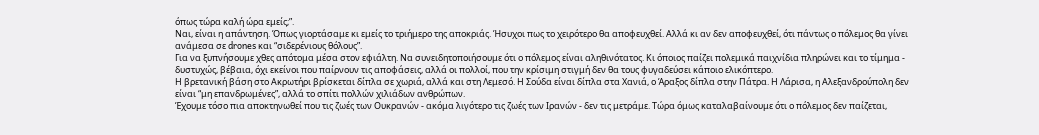όπως τώρα καλή ώρα εμείς;”.
Ναι, είναι η απάντηση. Όπως γιορτάσαμε κι εμείς το τριήμερο της αποκριάς. Ήσυχοι πως το χειρότερο θα αποφευχθεί. Αλλά κι αν δεν αποφευχθεί, ότι πάντως ο πόλεμος θα γίνει ανάμεσα σε drones και “σιδερένιους θόλους”.
Για να ξυπνήσουμε χθες απότομα μέσα στον εφιάλτη. Να συνειδητοποιήσουμε ότι ο πόλεμος είναι αληθινότατος. Κι όποιος παίζει πολεμικά παιχνίδια πληρώνει και το τίμημα - δυστυχώς, βέβαια, όχι εκείνοι που παίρνουν τις αποφάσεις, αλλά οι πολλοί, που την κρίσιμη στιγμή δεν θα τους φυγαδεύσει κάποιο ελικόπτερο.
Η βρετανική βάση στο Ακρωτήρι βρίσκεται δίπλα σε χωριά, αλλά και στη Λεμεσό. Η Σούδα είναι δίπλα στα Χανιά, ο Άραξος δίπλα στην Πάτρα. Η Λάρισα, η Αλεξανδρούπολη δεν είναι “μη επανδρωμένες”, αλλά το σπίτι πολλών χιλιάδων ανθρώπων.
Έχουμε τόσο πια αποκτηνωθεί που τις ζωές των Ουκρανών - ακόμα λιγότερο τις ζωές των Ιρανών - δεν τις μετράμε. Τώρα όμως καταλαβαίνουμε ότι ο πόλεμος δεν παίζεται,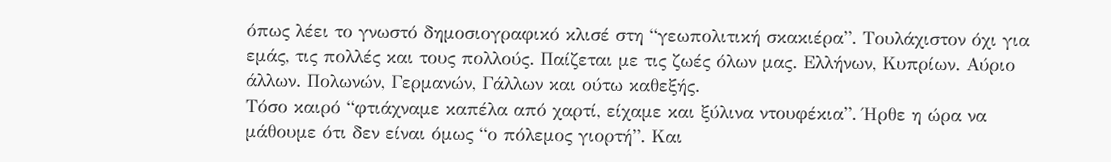όπως λέει το γνωστό δημοσιογραφικό κλισέ στη “γεωπολιτική σκακιέρα”. Τουλάχιστον όχι για εμάς, τις πολλές και τους πολλούς. Παίζεται με τις ζωές όλων μας. Ελλήνων, Κυπρίων. Αύριο άλλων. Πολωνών, Γερμανών, Γάλλων και ούτω καθεξής.
Τόσο καιρό “φτιάχναμε καπέλα από χαρτί, είχαμε και ξύλινα ντουφέκια”. Ήρθε η ώρα να μάθουμε ότι δεν είναι όμως “ο πόλεμος γιορτή”. Και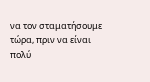να τον σταματήσουμε τώρα, πριν να είναι πολύ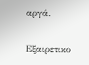αργά.


Εξαιρετικο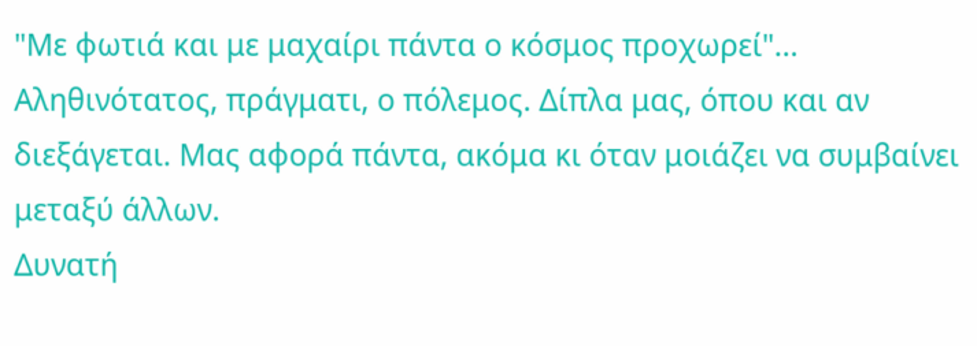"Με φωτιά και με μαχαίρι πάντα ο κόσμος προχωρεί"...
Αληθινότατος, πράγματι, ο πόλεμος. Δίπλα μας, όπου και αν διεξάγεται. Μας αφορά πάντα, ακόμα κι όταν μοιάζει να συμβαίνει μεταξύ άλλων.
Δυνατή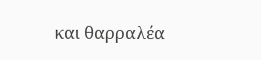και θαρραλέα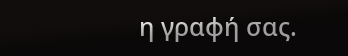η γραφή σας.